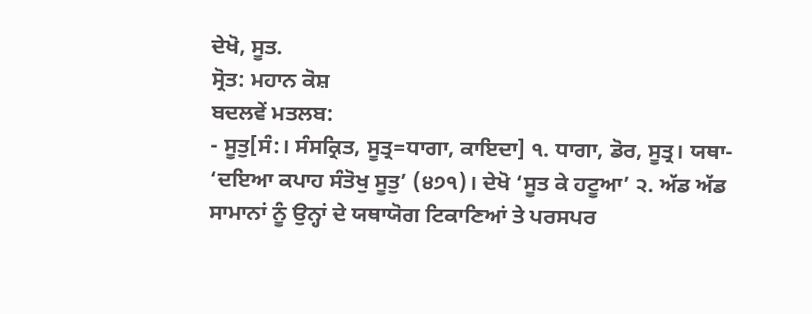ਦੇਖੋ, ਸੂਤ.
ਸ੍ਰੋਤ: ਮਹਾਨ ਕੋਸ਼
ਬਦਲਵੇਂ ਮਤਲਬ:
- ਸੂਤੁ[ਸੰ:। ਸੰਸਕ੍ਰਿਤ, ਸੂਤ੍ਰ=ਧਾਗਾ, ਕਾਇਦਾ] ੧. ਧਾਗਾ, ਡੋਰ, ਸੂਤ੍ਰ। ਯਥਾ- ‘ਦਇਆ ਕਪਾਹ ਸੰਤੋਖੁ ਸੂਤੁ’ (੪੭੧)। ਦੇਖੋ ‘ਸੂਤ ਕੇ ਹਟੂਆ’ ੨. ਅੱਡ ਅੱਡ ਸਾਮਾਨਾਂ ਨੂੰ ਉਨ੍ਹਾਂ ਦੇ ਯਥਾਯੋਗ ਟਿਕਾਣਿਆਂ ਤੇ ਪਰਸਪਰ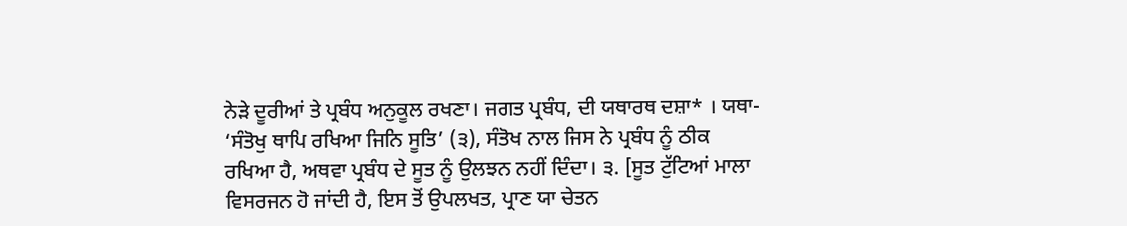ਨੇੜੇ ਦੂਰੀਆਂ ਤੇ ਪ੍ਰਬੰਧ ਅਨੁਕੂਲ ਰਖਣਾ। ਜਗਤ ਪ੍ਰਬੰਧ, ਦੀ ਯਥਾਰਥ ਦਸ਼ਾ* । ਯਥਾ- ‘ਸੰਤੋਖੁ ਥਾਪਿ ਰਖਿਆ ਜਿਨਿ ਸੂਤਿ’ (੩), ਸੰਤੋਖ ਨਾਲ ਜਿਸ ਨੇ ਪ੍ਰਬੰਧ ਨੂੰ ਠੀਕ ਰਖਿਆ ਹੈ, ਅਥਵਾ ਪ੍ਰਬੰਧ ਦੇ ਸੂਤ ਨੂੰ ਉਲਝਨ ਨਹੀਂ ਦਿੰਦਾ। ੩. [ਸੂਤ ਟੁੱਟਿਆਂ ਮਾਲਾ ਵਿਸਰਜਨ ਹੋ ਜਾਂਦੀ ਹੈ, ਇਸ ਤੋਂ ਉਪਲਖਤ, ਪ੍ਰਾਣ ਯਾ ਚੇਤਨ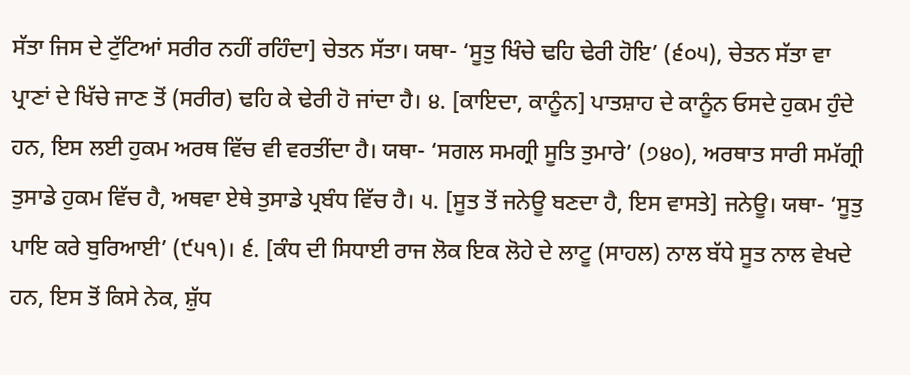ਸੱਤਾ ਜਿਸ ਦੇ ਟੁੱਟਿਆਂ ਸਰੀਰ ਨਹੀਂ ਰਹਿੰਦਾ] ਚੇਤਨ ਸੱਤਾ। ਯਥਾ- ‘ਸੂਤੁ ਖਿੰਚੇ ਢਹਿ ਢੇਰੀ ਹੋਇ’ (੬੦੫), ਚੇਤਨ ਸੱਤਾ ਵਾ ਪ੍ਰਾਣਾਂ ਦੇ ਖਿੱਚੇ ਜਾਣ ਤੋਂ (ਸਰੀਰ) ਢਹਿ ਕੇ ਢੇਰੀ ਹੋ ਜਾਂਦਾ ਹੈ। ੪. [ਕਾਇਦਾ, ਕਾਨੂੰਨ] ਪਾਤਸ਼ਾਹ ਦੇ ਕਾਨੂੰਨ ਓਸਦੇ ਹੁਕਮ ਹੁੰਦੇ ਹਨ, ਇਸ ਲਈ ਹੁਕਮ ਅਰਥ ਵਿੱਚ ਵੀ ਵਰਤੀਂਦਾ ਹੈ। ਯਥਾ- ‘ਸਗਲ ਸਮਗ੍ਰੀ ਸੂਤਿ ਤੁਮਾਰੇ’ (੭੪੦), ਅਰਥਾਤ ਸਾਰੀ ਸਮੱਗ੍ਰੀ ਤੁਸਾਡੇ ਹੁਕਮ ਵਿੱਚ ਹੈ, ਅਥਵਾ ਏਥੇ ਤੁਸਾਡੇ ਪ੍ਰਬੰਧ ਵਿੱਚ ਹੈ। ੫. [ਸੂਤ ਤੋਂ ਜਨੇਊ ਬਣਦਾ ਹੈ, ਇਸ ਵਾਸਤੇ] ਜਨੇਊ। ਯਥਾ- ‘ਸੂਤੁ ਪਾਇ ਕਰੇ ਬੁਰਿਆਈ’ (੯੫੧)। ੬. [ਕੰਧ ਦੀ ਸਿਧਾਈ ਰਾਜ ਲੋਕ ਇਕ ਲੋਹੇ ਦੇ ਲਾਟੂ (ਸਾਹਲ) ਨਾਲ ਬੱਧੇ ਸੂਤ ਨਾਲ ਵੇਖਦੇ ਹਨ, ਇਸ ਤੋਂ ਕਿਸੇ ਨੇਕ, ਸ਼ੁੱਧ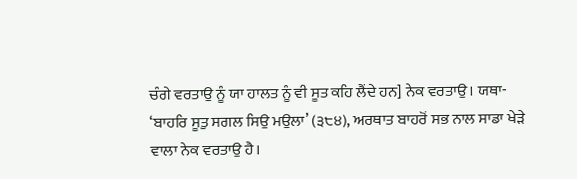ਚੰਗੇ ਵਰਤਾਉ ਨੂੰ ਯਾ ਹਾਲਤ ਨੂੰ ਵੀ ਸੂਤ ਕਹਿ ਲੈਂਦੇ ਹਨ] ਨੇਕ ਵਰਤਾਉ। ਯਥਾ- ‘ਬਾਹਰਿ ਸੂਤੁ ਸਗਲ ਸਿਉ ਮਉਲਾ’ (੩੮੪), ਅਰਥਾਤ ਬਾਹਰੋਂ ਸਭ ਨਾਲ ਸਾਡਾ ਖੇੜੇ ਵਾਲਾ ਨੇਕ ਵਰਤਾਉ ਹੈ।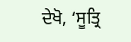ਦੇਖੋ, ‘ਸੂਤ੍ਰਿ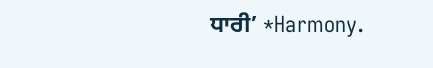ਧਾਰੀ’ *Harmony.